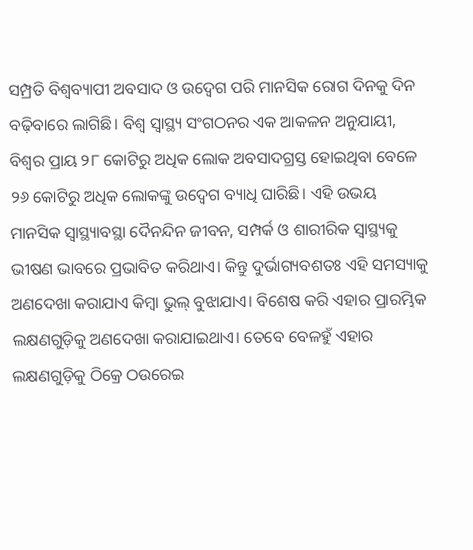ସମ୍ପ୍ରତି ବିଶ୍ବବ୍ୟାପୀ ଅବସାଦ ଓ ଉଦ୍ବେଗ ପରି ମାନସିକ ରୋଗ ଦିନକୁ ଦିନ ବଢ଼ିବାରେ ଲାଗିଛି। ବିଶ୍ବ ସ୍ବାସ୍ଥ୍ୟ ସଂଗଠନର ଏକ ଆକଳନ ଅନୁଯାୟୀ, ବିଶ୍ବର ପ୍ରାୟ ୨୮ କୋଟିରୁ ଅଧିକ ଲୋକ ଅବସାଦଗ୍ରସ୍ତ ହୋଇଥିବା ବେଳେ ୨୬ କୋଟିରୁ ଅଧିକ ଲୋକଙ୍କୁ ଉଦ୍ବେଗ ବ୍ୟାଧି ଘାରିଛି। ଏହି ଉଭୟ ମାନସିକ ସ୍ବାସ୍ଥ୍ୟାବସ୍ଥା ଦୈନନ୍ଦିନ ଜୀବନ, ସମ୍ପର୍କ ଓ ଶାରୀରିକ ସ୍ବାସ୍ଥ୍ୟକୁ ଭୀଷଣ ଭାବରେ ପ୍ରଭାବିତ କରିଥାଏ। କିନ୍ତୁ ଦୁର୍ଭାଗ୍ୟବଶତଃ ଏହି ସମସ୍ୟାକୁ ଅଣଦେଖା କରାଯାଏ କିମ୍ବା ଭୁଲ୍ ବୁଝାଯାଏ। ବିଶେଷ କରି ଏହାର ପ୍ରାରମ୍ଭିକ ଲକ୍ଷଣଗୁଡ଼ିକୁ ଅଣଦେଖା କରାଯାଇଥାଏ। ତେବେ ବେଳହୁଁ ଏହାର ଲକ୍ଷଣଗୁଡ଼ିକୁ ଠିକ୍ରେ ଠଉରେଇ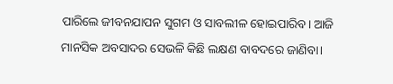ପାରିଲେ ଜୀବନଯାପନ ସୁଗମ ଓ ସାବଲୀଳ ହୋଇପାରିବ। ଆଜି ମାନସିକ ଅବସାଦର ସେଭଳି କିଛି ଲକ୍ଷଣ ବାବଦରେ ଜାଣିବା।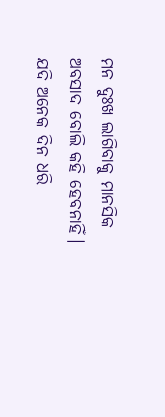ମନ ଦୁଃଖ ଲାଗିବାକୁ ମାନସିକ ଅବସାଦ ବୋଲି କହି ହେବନାହିଁ। ଯଦି ଅନେକ ଦିନ ଧରି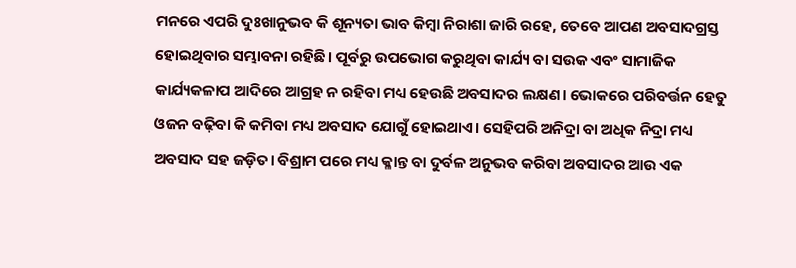ମନରେ ଏପରି ଦୁଃଖାନୁଭବ କି ଶୂନ୍ୟତା ଭାବ କିମ୍ବା ନିରାଶା ଜାରି ରହେ, ତେବେ ଆପଣ ଅବସାଦଗ୍ରସ୍ତ ହୋଇଥିବାର ସମ୍ଭାବନା ରହିଛି। ପୂର୍ବରୁ ଉପଭୋଗ କରୁଥିବା କାର୍ଯ୍ୟ ବା ସଉକ ଏବଂ ସାମାଜିକ କାର୍ଯ୍ୟକଳାପ ଆଦିରେ ଆଗ୍ରହ ନ ରହିବା ମଧ୍ୟ ହେଉଛି ଅବସାଦର ଲକ୍ଷଣ। ଭୋକରେ ପରିବର୍ତ୍ତନ ହେତୁ ଓଜନ ବଢ଼ିବା କି କମିବା ମଧ୍ୟ ଅବସାଦ ଯୋଗୁଁ ହୋଇଥାଏ। ସେହିପରି ଅନିଦ୍ରା ବା ଅଧିକ ନିଦ୍ରା ମଧ୍ୟ ଅବସାଦ ସହ ଜଡ଼ିତ। ବିଶ୍ରାମ ପରେ ମଧ୍ୟ କ୍ଳାନ୍ତ ବା ଦୁର୍ବଳ ଅନୁଭବ କରିବା ଅବସାଦର ଆଉ ଏକ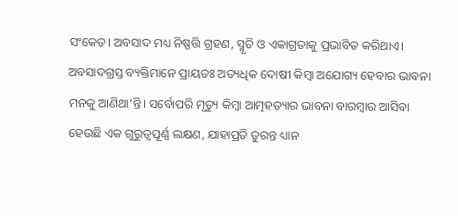ସଂକେତ। ଅବସାଦ ମଧ୍ୟ ନିଷ୍ପତ୍ତି ଗ୍ରହଣ, ସ୍ମୃତି ଓ ଏକାଗ୍ରତାକୁ ପ୍ରଭାବିତ କରିଥାଏ। ଅବସାଦଗ୍ରସ୍ତ ବ୍ୟକ୍ତିମାନେ ପ୍ରାୟତଃ ଅତ୍ୟଧିକ ଦୋଷୀ କିମ୍ବା ଅଯୋଗ୍ୟ ହେବାର ଭାବନା ମନକୁ ଆଣିଥା’ନ୍ତି। ସର୍ବୋପରି ମୃତ୍ୟୁ କିମ୍ବା ଆତ୍ମହତ୍ୟାର ଭାବନା ବାରମ୍ବାର ଆସିବା ହେଉଛି ଏକ ଗୁରୁତ୍ବପୂର୍ଣ୍ଣ ଲକ୍ଷଣ, ଯାହାପ୍ରତି ତୁରନ୍ତ ଧ୍ୟାନ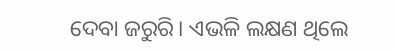ଦେବା ଜରୁରି। ଏଭଳି ଲକ୍ଷଣ ଥିଲେ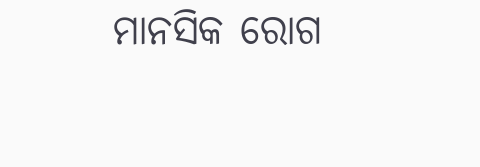ମାନସିକ ରୋଗ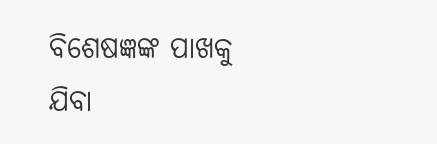ବିଶେଷଜ୍ଞଙ୍କ ପାଖକୁ ଯିବା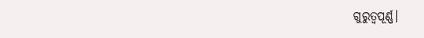ଗୁରୁତ୍ବପୂର୍ଣ୍ଣ।